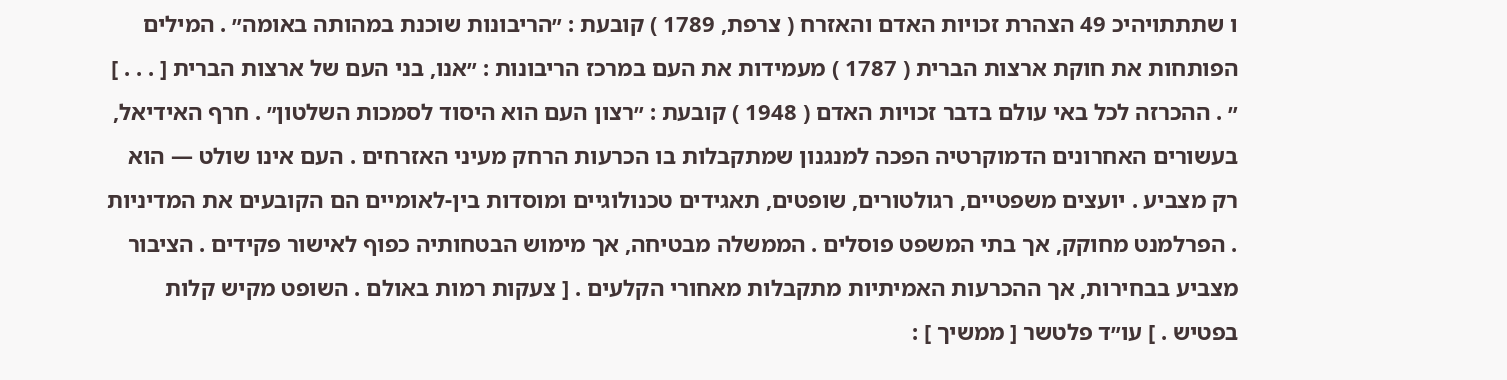ו שתתתויהיכ 49 הצהרת זכויות האדם והאזרח ( צרפת, 1789 ) קובעת : ״הריבונות שוכנת במהותה באומה״ . המילים הפותחות את חוקת ארצות הברית ( 1787 ) מעמידות את העם במרכז הריבונות : ״אנו, בני העם של ארצות הברית [ . . . ] ״ . ההכרזה לכל באי עולם בדבר זכויות האדם ( 1948 ) קובעת : ״רצון העם הוא היסוד לסמכות השלטון״ . חרף האידיאל, בעשורים האחרונים הדמוקרטיה הפכה למנגנון שמתקבלות בו הכרעות הרחק מעיני האזרחים . העם אינו שולט — הוא רק מצביע . יועצים משפטיים, רגולטורים, שופטים, תאגידים טכנולוגיים ומוסדות בין-לאומיים הם הקובעים את המדיניות . הפרלמנט מחוקק, אך בתי המשפט פוסלים . הממשלה מבטיחה, אך מימוש הבטחותיה כפוף לאישור פקידים . הציבור מצביע בבחירות, אך ההכרעות האמיתיות מתקבלות מאחורי הקלעים . [ צעקות רמות באולם . השופט מקיש קלות בפטיש . ] עו״ד פלטשר [ ממשיך ] :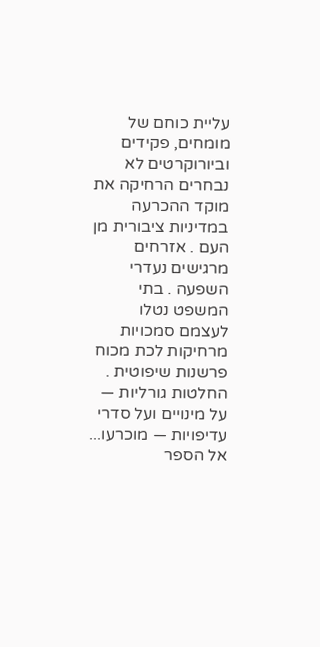עליית כוחם של מומחים, פקידים וביורוקרטים לא נבחרים הרחיקה את מוקד ההכרעה במדיניות ציבורית מן העם . אזרחים מרגישים נעדרי השפעה . בתי המשפט נטלו לעצמם סמכויות מרחיקות לכת מכוח פרשנות שיפוטית . החלטות גורליות — על מינויים ועל סדרי עדיפויות — מוכרעו...
אל הספר